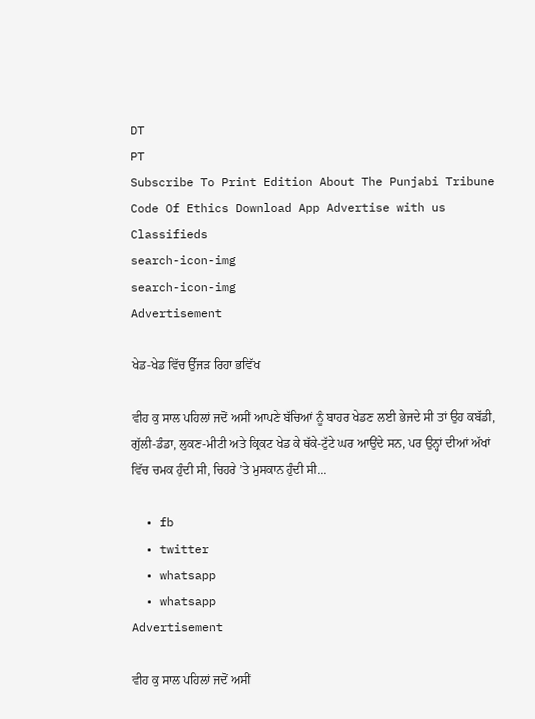DT
PT
Subscribe To Print Edition About The Punjabi Tribune Code Of Ethics Download App Advertise with us Classifieds
search-icon-img
search-icon-img
Advertisement

ਖੇਡ-ਖੇਡ ਵਿੱਚ ਉੱਜੜ ਰਿਹਾ ਭਵਿੱਖ

ਵੀਹ ਕੁ ਸਾਲ ਪਹਿਲਾਂ ਜਦੋਂ ਅਸੀਂ ਆਪਣੇ ਬੱਚਿਆਂ ਨੂੰ ਬਾਹਰ ਖੇਡਣ ਲਈ ਭੇਜਦੇ ਸੀ ਤਾਂ ਉਹ ਕਬੱਡੀ, ਗੁੱਲੀ-ਡੰਡਾ, ਲੁਕਣ-ਮੀਟੀ ਅਤੇ ਕ੍ਰਿਕਟ ਖੇਡ ਕੇ ਥੱਕੇ-ਟੁੱਟੇ ਘਰ ਆਉਂਦੇ ਸਨ, ਪਰ ਉਨ੍ਹਾਂ ਦੀਆਂ ਅੱਖਾਂ ਵਿੱਚ ਚਮਕ ਹੁੰਦੀ ਸੀ, ਚਿਹਰੇ ’ਤੇ ਮੁਸਕਾਨ ਹੁੰਦੀ ਸੀ...

  • fb
  • twitter
  • whatsapp
  • whatsapp
Advertisement

ਵੀਹ ਕੁ ਸਾਲ ਪਹਿਲਾਂ ਜਦੋਂ ਅਸੀਂ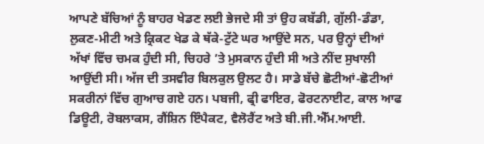ਆਪਣੇ ਬੱਚਿਆਂ ਨੂੰ ਬਾਹਰ ਖੇਡਣ ਲਈ ਭੇਜਦੇ ਸੀ ਤਾਂ ਉਹ ਕਬੱਡੀ, ਗੁੱਲੀ-ਡੰਡਾ, ਲੁਕਣ-ਮੀਟੀ ਅਤੇ ਕ੍ਰਿਕਟ ਖੇਡ ਕੇ ਥੱਕੇ-ਟੁੱਟੇ ਘਰ ਆਉਂਦੇ ਸਨ, ਪਰ ਉਨ੍ਹਾਂ ਦੀਆਂ ਅੱਖਾਂ ਵਿੱਚ ਚਮਕ ਹੁੰਦੀ ਸੀ, ਚਿਹਰੇ ’ਤੇ ਮੁਸਕਾਨ ਹੁੰਦੀ ਸੀ ਅਤੇ ਨੀਂਦ ਸੁਖਾਲੀ ਆਉਂਦੀ ਸੀ। ਅੱਜ ਦੀ ਤਸਵੀਰ ਬਿਲਕੁਲ ਉਲਟ ਹੈ। ਸਾਡੇ ਬੱਚੇ ਛੋਟੀਆਂ-ਛੋਟੀਆਂ ਸਕਰੀਨਾਂ ਵਿੱਚ ਗੁਆਚ ਗਏ ਹਨ। ਪਬਜੀ, ਫ੍ਰੀ ਫਾਇਰ, ਫੋਰਟਨਾਈਟ, ਕਾਲ ਆਫ ਡਿਊਟੀ, ਰੋਬਲਾਕਸ, ਗੈਂਸ਼ਿਨ ਇੰਪੈਕਟ, ਵੈਲੋਰੈਂਟ ਅਤੇ ਬੀ.ਜੀ.ਐੱਮ.ਆਈ.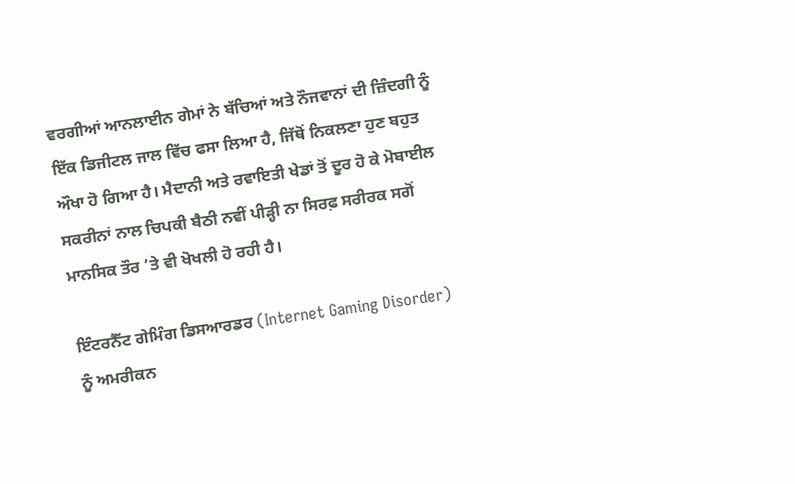ਵਰਗੀਆਂ ਆਨਲਾਈਨ ਗੇਮਾਂ ਨੇ ਬੱਚਿਆਂ ਅਤੇ ਨੌਜਵਾਨਾਂ ਦੀ ਜ਼ਿੰਦਗੀ ਨੂੰ ਇੱਕ ਡਿਜੀਟਲ ਜਾਲ ਵਿੱਚ ਫਸਾ ਲਿਆ ਹੈ, ਜਿੱਥੋਂ ਨਿਕਲਣਾ ਹੁਣ ਬਹੁਤ ਔਖਾ ਹੋ ਗਿਆ ਹੈ। ਮੈਦਾਨੀ ਅਤੇ ਰਵਾਇਤੀ ਖੇਡਾਂ ਤੋਂ ਦੂਰ ਹੋ ਕੇ ਮੋਬਾਈਲ ਸਕਰੀਨਾਂ ਨਾਲ ਚਿਪਕੀ ਬੈਠੀ ਨਵੀਂ ਪੀੜ੍ਹੀ ਨਾ ਸਿਰਫ਼ ਸਰੀਰਕ ਸਗੋਂ ਮਾਨਸਿਕ ਤੌਰ ’ਤੇ ਵੀ ਖੋਖਲੀ ਹੋ ਰਹੀ ਹੈ।

ਇੰਟਰਨੈੱਟ ਗੇਮਿੰਗ ਡਿਸਆਰਡਰ (Internet Gaming Disorder) ਨੂੰ ਅਮਰੀਕਨ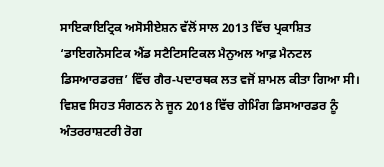ਸਾਇਕਾਇਟ੍ਰਿਕ ਅਸੋਸੀਏਸ਼ਨ ਵੱਲੋਂ ਸਾਲ 2013 ਵਿੱਚ ਪ੍ਰਕਾਸ਼ਿਤ ‘ਡਾਇਗਨੋਸਟਿਕ ਐਂਡ ਸਟੈਟਿਸਟਿਕਲ ਮੈਨੁਅਲ ਆਫ਼ ਮੈਨਟਲ ਡਿਸਆਰਡਰਜ਼’ ਵਿੱਚ ਗੈਰ‑ਪਦਾਰਥਕ ਲਤ ਵਜੋਂ ਸ਼ਾਮਲ ਕੀਤਾ ਗਿਆ ਸੀ। ਵਿਸ਼ਵ ਸਿਹਤ ਸੰਗਠਨ ਨੇ ਜੂਨ 2018 ਵਿੱਚ ਗੇਮਿੰਗ ਡਿਸਆਰਡਰ ਨੂੰ ਅੰਤਰਰਾਸ਼ਟਰੀ ਰੋਗ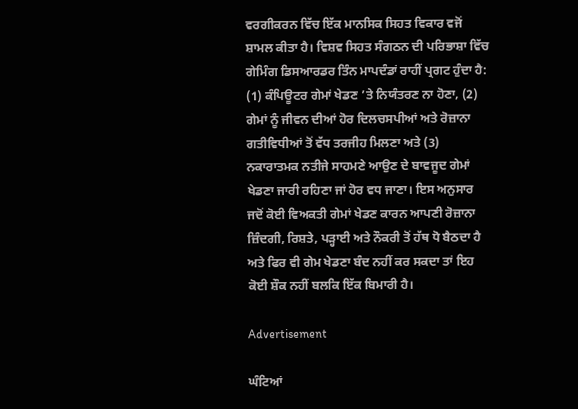ਵਰਗੀਕਰਨ ਵਿੱਚ ਇੱਕ ਮਾਨਸਿਕ ਸਿਹਤ ਵਿਕਾਰ ਵਜੋਂ ਸ਼ਾਮਲ ਕੀਤਾ ਹੈ। ਵਿਸ਼ਵ ਸਿਹਤ ਸੰਗਠਨ ਦੀ ਪਰਿਭਾਸ਼ਾ ਵਿੱਚ ਗੇਮਿੰਗ ਡਿਸਆਰਡਰ ਤਿੰਨ ਮਾਪਦੰਡਾਂ ਰਾਹੀਂ ਪ੍ਰਗਟ ਹੁੰਦਾ ਹੈ: (1) ਕੰਪਿਊਟਰ ਗੇਮਾਂ ਖੇਡਣ ’ਤੇ ਨਿਯੰਤਰਣ ਨਾ ਹੋਣਾ, (2) ਗੇਮਾਂ ਨੂੰ ਜੀਵਨ ਦੀਆਂ ਹੋਰ ਦਿਲਚਸਪੀਆਂ ਅਤੇ ਰੋਜ਼ਾਨਾ ਗਤੀਵਿਧੀਆਂ ਤੋਂ ਵੱਧ ਤਰਜੀਹ ਮਿਲਣਾ ਅਤੇ (3) ਨਕਾਰਾਤਮਕ ਨਤੀਜੇ ਸਾਹਮਣੇ ਆਉਣ ਦੇ ਬਾਵਜੂਦ ਗੇਮਾਂ ਖੇਡਣਾ ਜਾਰੀ ਰਹਿਣਾ ਜਾਂ ਹੋਰ ਵਧ ਜਾਣਾ। ਇਸ ਅਨੁਸਾਰ ਜਦੋਂ ਕੋਈ ਵਿਅਕਤੀ ਗੇਮਾਂ ਖੇਡਣ ਕਾਰਨ ਆਪਣੀ ਰੋਜ਼ਾਨਾ ਜ਼ਿੰਦਗੀ, ਰਿਸ਼ਤੇ, ਪੜ੍ਹਾਈ ਅਤੇ ਨੌਕਰੀ ਤੋਂ ਹੱਥ ਧੋ ਬੈਠਦਾ ਹੈ ਅਤੇ ਫਿਰ ਵੀ ਗੇਮ ਖੇਡਣਾ ਬੰਦ ਨਹੀਂ ਕਰ ਸਕਦਾ ਤਾਂ ਇਹ ਕੋਈ ਸ਼ੌਕ ਨਹੀਂ ਬਲਕਿ ਇੱਕ ਬਿਮਾਰੀ ਹੈ।

Advertisement

ਘੰਟਿਆਂ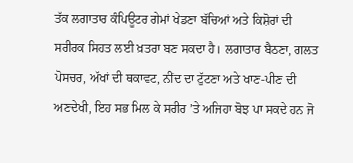ਤੱਕ ਲਗਾਤਾਰ ਕੰਪਿਊਟਰ ਗੇਮਾਂ ਖੇਡਣਾ ਬੱਚਿਆਂ ਅਤੇ ਕਿਸ਼ੋਰਾਂ ਦੀ ਸਰੀਰਕ ਸਿਹਤ ਲਈ ਖ਼ਤਰਾ ਬਣ ਸਕਦਾ ਹੈ। ਲਗਾਤਾਰ ਬੈਠਣਾ, ਗਲਤ ਪੋਸਚਰ, ਅੱਖਾਂ ਦੀ ਥਕਾਵਟ, ਨੀਂਦ ਦਾ ਟੁੱਟਣਾ ਅਤੇ ਖਾਣ-ਪੀਣ ਦੀ ਅਣਦੇਖੀ, ਇਹ ਸਭ ਮਿਲ ਕੇ ਸਰੀਰ ’ਤੇ ਅਜਿਹਾ ਬੋਝ ਪਾ ਸਕਦੇ ਹਨ ਜੋ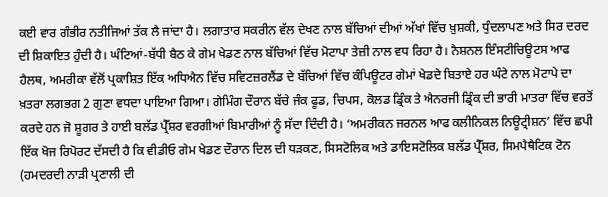ਕਈ ਵਾਰ ਗੰਭੀਰ ਨਤੀਜਿਆਂ ਤੱਕ ਲੈ ਜਾਂਦਾ ਹੈ। ਲਗਾਤਾਰ ਸਕਰੀਨ ਵੱਲ ਦੇਖਣ ਨਾਲ ਬੱਚਿਆਂ ਦੀਆਂ ਅੱਖਾਂ ਵਿੱਚ ਖ਼ੁਸ਼ਕੀ, ਧੁੰਦਲਾਪਣ ਅਤੇ ਸਿਰ ਦਰਦ ਦੀ ਸ਼ਿਕਾਇਤ ਹੁੰਦੀ ਹੈ। ਘੰਟਿਆਂ-ਬੱਧੀ ਬੈਠ ਕੇ ਗੇਮ ਖੇਡਣ ਨਾਲ ਬੱਚਿਆਂ ਵਿੱਚ ਮੋਟਾਪਾ ਤੇਜ਼ੀ ਨਾਲ ਵਧ ਰਿਹਾ ਹੈ। ਨੈਸ਼ਨਲ ਇੰਸਟੀਚਿਊਟਸ ਆਫ ਹੈਲਥ, ਅਮਰੀਕਾ ਵੱਲੋਂ ਪ੍ਰਕਾਸ਼ਿਤ ਇੱਕ ਅਧਿਐਨ ਵਿੱਚ ਸਵਿਟਜ਼ਰਲੈਂਡ ਦੇ ਬੱਚਿਆਂ ਵਿੱਚ ਕੰਪਿਊਟਰ ਗੇਮਾਂ ਖੇਡਦੇ ਬਿਤਾਏ ਹਰ ਘੰਟੇ ਨਾਲ ਮੋਟਾਪੇ ਦਾ ਖ਼ਤਰਾ ਲਗਭਗ 2 ਗੁਣਾ ਵਧਦਾ ਪਾਇਆ ਗਿਆ। ਗੇਮਿੰਗ ਦੌਰਾਨ ਬੱਚੇ ਜੰਕ ਫੂਡ, ਚਿਪਸ, ਕੋਲਡ ਡ੍ਰਿੰਕ ਤੇ ਐਨਰਜੀ ਡ੍ਰਿੰਕ ਦੀ ਭਾਰੀ ਮਾਤਰਾ ਵਿੱਚ ਵਰਤੋਂ ਕਰਦੇ ਹਨ ਜੋ ਸ਼ੂਗਰ ਤੇ ਹਾਈ ਬਲੱਡ ਪ੍ਰੈੱਸ਼ਰ ਵਰਗੀਆਂ ਬਿਮਾਰੀਆਂ ਨੂੰ ਸੱਦਾ ਦਿੰਦੀ ਹੈ। ‘ਅਮਰੀਕਨ ਜਰਨਲ ਆਫ ਕਲੀਨਿਕਲ ਨਿਊਟ੍ਰੀਸ਼ਨ’ ਵਿੱਚ ਛਪੀ ਇੱਕ ਖੋਜ ਰਿਪੋਰਟ ਦੱਸਦੀ ਹੈ ਕਿ ਵੀਡੀਓ ਗੇਮ ਖੇਡਣ ਦੌਰਾਨ ਦਿਲ ਦੀ ਧੜਕਣ, ਸਿਸਟੋਲਿਕ ਅਤੇ ਡਾਇਸਟੋਲਿਕ ਬਲੱਡ ਪ੍ਰੈੱਸ਼ਰ, ਸਿਮਪੈਥੈਟਿਕ ਟੋਨ (ਹਮਦਰਦੀ ਨਾੜੀ ਪ੍ਰਣਾਲੀ ਦੀ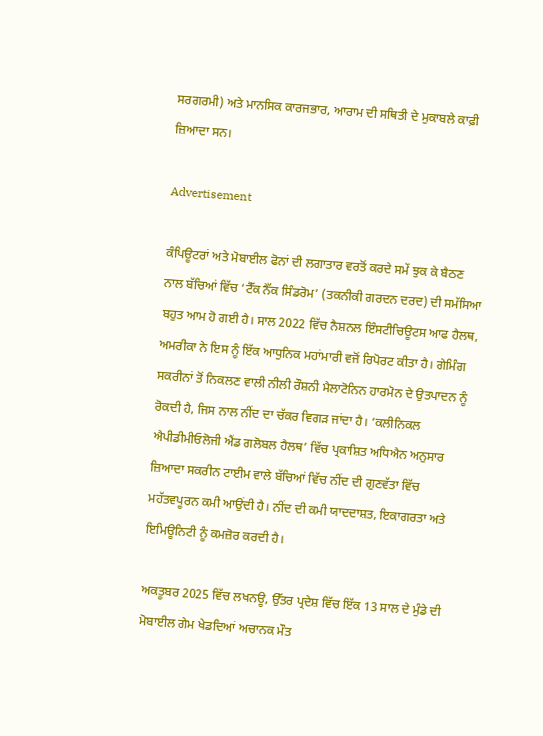ਸਰਗਰਮੀ) ਅਤੇ ਮਾਨਸਿਕ ਕਾਰਜਭਾਰ, ਆਰਾਮ ਦੀ ਸਥਿਤੀ ਦੇ ਮੁਕਾਬਲੇ ਕਾਫ਼ੀ ਜ਼ਿਆਦਾ ਸਨ।

Advertisement

ਕੰਪਿਊਟਰਾਂ ਅਤੇ ਮੋਬਾਈਲ ਫੋਨਾਂ ਦੀ ਲਗਾਤਾਰ ਵਰਤੋਂ ਕਰਦੇ ਸਮੇਂ ਝੁਕ ਕੇ ਬੈਠਣ ਨਾਲ ਬੱਚਿਆਂ ਵਿੱਚ ‘ਟੈੱਕ ਨੈੱਕ ਸਿੰਡਰੋਮ’ (ਤਕਨੀਕੀ ਗਰਦਨ ਦਰਦ) ਦੀ ਸਮੱਸਿਆ ਬਹੁਤ ਆਮ ਹੋ ਗਈ ਹੈ। ਸਾਲ 2022 ਵਿੱਚ ਨੈਸ਼ਨਲ ਇੰਸਟੀਚਿਊਟਸ ਆਫ ਹੈਲਥ, ਅਮਰੀਕਾ ਨੇ ਇਸ ਨੂੰ ਇੱਕ ਆਧੁਨਿਕ ਮਹਾਂਮਾਰੀ ਵਜੋਂ ਰਿਪੋਰਟ ਕੀਤਾ ਹੈ। ਗੇਮਿੰਗ ਸਕਰੀਨਾਂ ਤੋਂ ਨਿਕਲਣ ਵਾਲੀ ਨੀਲੀ ਰੌਸ਼ਨੀ ਮੈਲਾਟੋਨਿਨ ਹਾਰਮੋਨ ਦੇ ਉਤਪਾਦਨ ਨੂੰ ਰੋਕਦੀ ਹੈ, ਜਿਸ ਨਾਲ ਨੀਂਦ ਦਾ ਚੱਕਰ ਵਿਗੜ ਜਾਂਦਾ ਹੈ। ‘ਕਲੀਨਿਕਲ ਐਪੀਡੀਮੀਓਲੋਜੀ ਐਂਡ ਗਲੋਬਲ ਹੈਲਥ’ ਵਿੱਚ ਪ੍ਰਕਾਸ਼ਿਤ ਅਧਿਐਨ ਅਨੁਸਾਰ ਜ਼ਿਆਦਾ ਸਕਰੀਨ ਟਾਈਮ ਵਾਲੇ ਬੱਚਿਆਂ ਵਿੱਚ ਨੀਂਦ ਦੀ ਗੁਣਵੱਤਾ ਵਿੱਚ ਮਹੱਤਵਪੂਰਨ ਕਮੀ ਆਉਂਦੀ ਹੈ। ਨੀਂਦ ਦੀ ਕਮੀ ਯਾਦਦਾਸ਼ਤ, ਇਕਾਗਰਤਾ ਅਤੇ ਇਮਿਊਨਿਟੀ ਨੂੰ ਕਮਜ਼ੋਰ ਕਰਦੀ ਹੈ।

ਅਕਤੂਬਰ 2025 ਵਿੱਚ ਲਖਨਊ, ਉੱਤਰ ਪ੍ਰਦੇਸ਼ ਵਿੱਚ ਇੱਕ 13 ਸਾਲ ਦੇ ਮੁੰਡੇ ਦੀ ਮੋਬਾਈਲ ਗੇਮ ਖੇਡਦਿਆਂ ਅਚਾਨਕ ਮੌਤ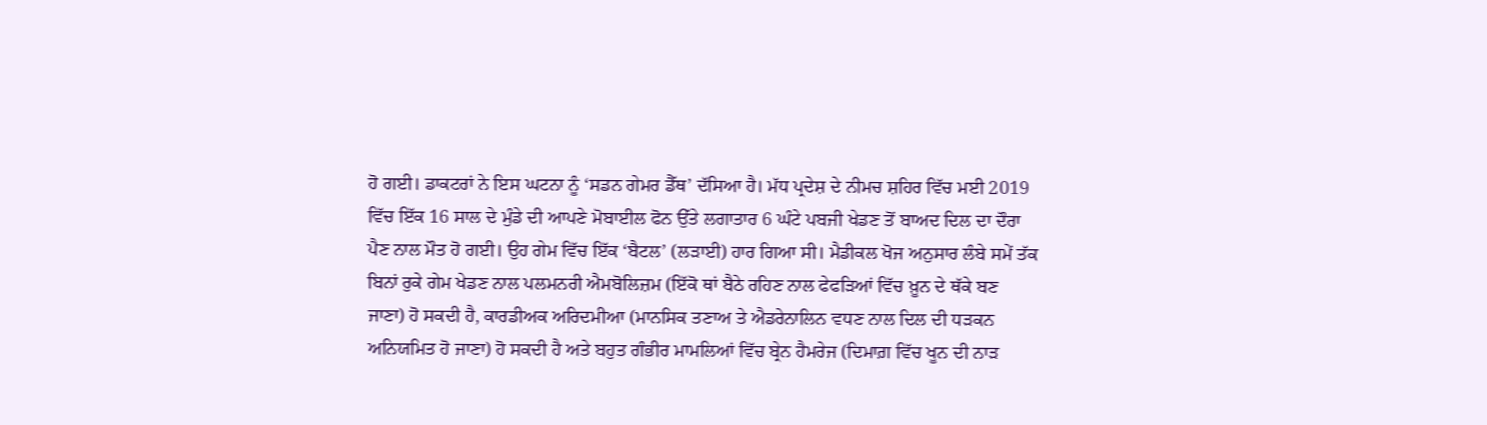ਹੋ ਗਈ। ਡਾਕਟਰਾਂ ਨੇ ਇਸ ਘਟਨਾ ਨੂੰ ‘ਸਡਨ ਗੇਮਰ ਡੈੱਥ’ ਦੱਸਿਆ ਹੈ। ਮੱਧ ਪ੍ਰਦੇਸ਼ ਦੇ ਨੀਮਚ ਸ਼ਹਿਰ ਵਿੱਚ ਮਈ 2019 ਵਿੱਚ ਇੱਕ 16 ਸਾਲ ਦੇ ਮੁੰਡੇ ਦੀ ਆਪਣੇ ਮੋਬਾਈਲ ਫੋਨ ਉੱਤੇ ਲਗਾਤਾਰ 6 ਘੰਟੇ ਪਬਜੀ ਖੇਡਣ ਤੋਂ ਬਾਅਦ ਦਿਲ ਦਾ ਦੌਰਾ ਪੈਣ ਨਾਲ ਮੌਤ ਹੋ ਗਈ। ਉਹ ਗੇਮ ਵਿੱਚ ਇੱਕ ‘ਬੈਟਲ’ (ਲੜਾਈ) ਹਾਰ ਗਿਆ ਸੀ। ਮੈਡੀਕਲ ਖੋਜ ਅਨੁਸਾਰ ਲੰਬੇ ਸਮੇਂ ਤੱਕ ਬਿਨਾਂ ਰੁਕੇ ਗੇਮ ਖੇਡਣ ਨਾਲ ਪਲਮਨਰੀ ਐਮਬੋਲਿਜ਼ਮ (ਇੱਕੋ ਥਾਂ ਬੈਠੇ ਰਹਿਣ ਨਾਲ ਫੇਫੜਿਆਂ ਵਿੱਚ ਖ਼ੂਨ ਦੇ ਥੱਕੇ ਬਣ ਜਾਣਾ) ਹੋ ਸਕਦੀ ਹੈ, ਕਾਰਡੀਅਕ ਅਰਿਦਮੀਆ (ਮਾਨਸਿਕ ਤਣਾਅ ਤੇ ਐਡਰੇਨਾਲਿਨ ਵਧਣ ਨਾਲ ਦਿਲ ਦੀ ਧੜਕਨ ਅਨਿਯਮਿਤ ਹੋ ਜਾਣਾ) ਹੋ ਸਕਦੀ ਹੈ ਅਤੇ ਬਹੁਤ ਗੰਭੀਰ ਮਾਮਲਿਆਂ ਵਿੱਚ ਬ੍ਰੇਨ ਹੈਮਰੇਜ (ਦਿਮਾਗ਼ ਵਿੱਚ ਖੂਨ ਦੀ ਨਾੜ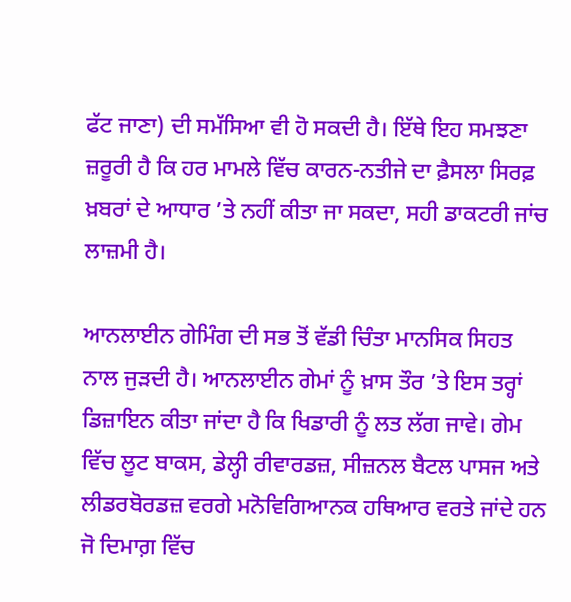ਫੱਟ ਜਾਣਾ) ਦੀ ਸਮੱਸਿਆ ਵੀ ਹੋ ਸਕਦੀ ਹੈ। ਇੱਥੇ ਇਹ ਸਮਝਣਾ ਜ਼ਰੂਰੀ ਹੈ ਕਿ ਹਰ ਮਾਮਲੇ ਵਿੱਚ ਕਾਰਨ-ਨਤੀਜੇ ਦਾ ਫ਼ੈਸਲਾ ਸਿਰਫ਼ ਖ਼ਬਰਾਂ ਦੇ ਆਧਾਰ ’ਤੇ ਨਹੀਂ ਕੀਤਾ ਜਾ ਸਕਦਾ, ਸਹੀ ਡਾਕਟਰੀ ਜਾਂਚ ਲਾਜ਼ਮੀ ਹੈ।

ਆਨਲਾਈਨ ਗੇਮਿੰਗ ਦੀ ਸਭ ਤੋਂ ਵੱਡੀ ਚਿੰਤਾ ਮਾਨਸਿਕ ਸਿਹਤ ਨਾਲ ਜੁੜਦੀ ਹੈ। ਆਨਲਾਈਨ ਗੇਮਾਂ ਨੂੰ ਖ਼ਾਸ ਤੌਰ ’ਤੇ ਇਸ ਤਰ੍ਹਾਂ ਡਿਜ਼ਾਇਨ ਕੀਤਾ ਜਾਂਦਾ ਹੈ ਕਿ ਖਿਡਾਰੀ ਨੂੰ ਲਤ ਲੱਗ ਜਾਵੇ। ਗੇਮ ਵਿੱਚ ਲੂਟ ਬਾਕਸ, ਡੇਲ੍ਹੀ ਰੀਵਾਰਡਜ਼, ਸੀਜ਼ਨਲ ਬੈਟਲ ਪਾਸਜ ਅਤੇ ਲੀਡਰਬੋਰਡਜ਼ ਵਰਗੇ ਮਨੋਵਿਗਿਆਨਕ ਹਥਿਆਰ ਵਰਤੇ ਜਾਂਦੇ ਹਨ ਜੋ ਦਿਮਾਗ਼ ਵਿੱਚ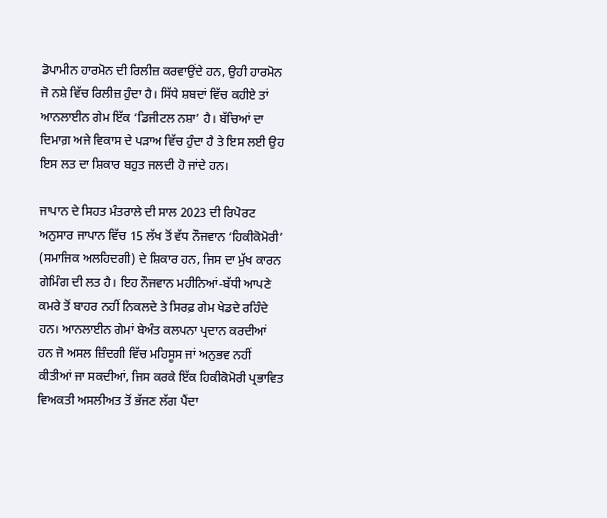ਡੋਪਾਮੀਨ ਹਾਰਮੋਨ ਦੀ ਰਿਲੀਜ਼ ਕਰਵਾਉਂਦੇ ਹਨ, ਉਹੀ ਹਾਰਮੋਨ ਜੋ ਨਸ਼ੇ ਵਿੱਚ ਰਿਲੀਜ਼ ਹੁੰਦਾ ਹੈ। ਸਿੱਧੇ ਸ਼ਬਦਾਂ ਵਿੱਚ ਕਹੀਏ ਤਾਂ ਆਨਲਾਈਨ ਗੇਮ ਇੱਕ ‘ਡਿਜੀਟਲ ਨਸ਼ਾ’ ਹੈ। ਬੱਚਿਆਂ ਦਾ ਦਿਮਾਗ਼ ਅਜੇ ਵਿਕਾਸ ਦੇ ਪੜਾਅ ਵਿੱਚ ਹੁੰਦਾ ਹੈ ਤੇ ਇਸ ਲਈ ਉਹ ਇਸ ਲਤ ਦਾ ਸ਼ਿਕਾਰ ਬਹੁਤ ਜਲਦੀ ਹੋ ਜਾਂਦੇ ਹਨ।

ਜਾਪਾਨ ਦੇ ਸਿਹਤ ਮੰਤਰਾਲੇ ਦੀ ਸਾਲ 2023 ਦੀ ਰਿਪੋਰਟ ਅਨੁਸਾਰ ਜਾਪਾਨ ਵਿੱਚ 15 ਲੱਖ ਤੋਂ ਵੱਧ ਨੌਜਵਾਨ ‘ਹਿਕੀਕੋਮੋਰੀ’ (ਸਮਾਜਿਕ ਅਲਹਿਦਗੀ) ਦੇ ਸ਼ਿਕਾਰ ਹਨ, ਜਿਸ ਦਾ ਮੁੱਖ ਕਾਰਨ ਗੇਮਿੰਗ ਦੀ ਲਤ ਹੈ। ਇਹ ਨੌਜਵਾਨ ਮਹੀਨਿਆਂ-ਬੱਧੀ ਆਪਣੇ ਕਮਰੇ ਤੋਂ ਬਾਹਰ ਨਹੀਂ ਨਿਕਲਦੇ ਤੇ ਸਿਰਫ਼ ਗੇਮ ਖੇਡਦੇ ਰਹਿੰਦੇ ਹਨ। ਆਨਲਾਈਨ ਗੇਮਾਂ ਬੇਅੰਤ ਕਲਪਨਾ ਪ੍ਰਦਾਨ ਕਰਦੀਆਂ ਹਨ ਜੋ ਅਸਲ ਜ਼ਿੰਦਗੀ ਵਿੱਚ ਮਹਿਸੂਸ ਜਾਂ ਅਨੁਭਵ ਨਹੀਂ ਕੀਤੀਆਂ ਜਾ ਸਕਦੀਆਂ, ਜਿਸ ਕਰਕੇ ਇੱਕ ਹਿਕੀਕੋਮੋਰੀ ਪ੍ਰਭਾਵਿਤ ਵਿਅਕਤੀ ਅਸਲੀਅਤ ਤੋਂ ਭੱਜਣ ਲੱਗ ਪੈਂਦਾ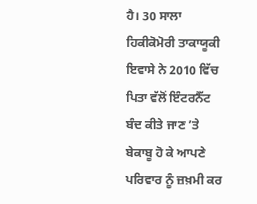ਹੈ। 30 ਸਾਲਾ ਹਿਕੀਕੋਮੋਰੀ ਤਾਕਾਯੂਕੀ ਇਵਾਸੇ ਨੇ 2010 ਵਿੱਚ ਪਿਤਾ ਵੱਲੋਂ ਇੰਟਰਨੈੱਟ ਬੰਦ ਕੀਤੇ ਜਾਣ ’ਤੇ ਬੇਕਾਬੂ ਹੋ ਕੇ ਆਪਣੇ ਪਰਿਵਾਰ ਨੂੰ ਜ਼ਖ਼ਮੀ ਕਰ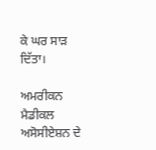ਕੇ ਘਰ ਸਾੜ ਦਿੱਤਾ।

ਅਮਰੀਕਨ ਮੈਡੀਕਲ ਅਸੋਸੀਏਸ਼ਨ ਦੇ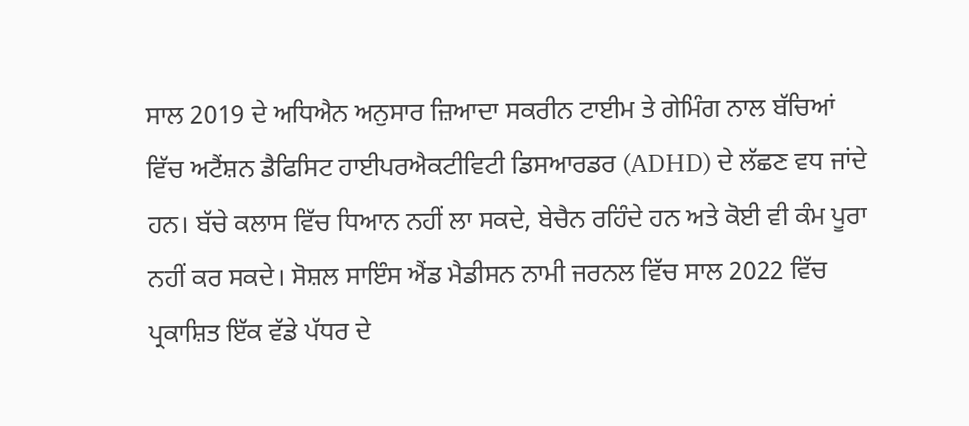ਸਾਲ 2019 ਦੇ ਅਧਿਐਨ ਅਨੁਸਾਰ ਜ਼ਿਆਦਾ ਸਕਰੀਨ ਟਾਈਮ ਤੇ ਗੇਮਿੰਗ ਨਾਲ ਬੱਚਿਆਂ ਵਿੱਚ ਅਟੈਂਸ਼ਨ ਡੈਫਿਸਿਟ ਹਾਈਪਰਐਕਟੀਵਿਟੀ ਡਿਸਆਰਡਰ (ADHD) ਦੇ ਲੱਛਣ ਵਧ ਜਾਂਦੇ ਹਨ। ਬੱਚੇ ਕਲਾਸ ਵਿੱਚ ਧਿਆਨ ਨਹੀਂ ਲਾ ਸਕਦੇ, ਬੇਚੈਨ ਰਹਿੰਦੇ ਹਨ ਅਤੇ ਕੋਈ ਵੀ ਕੰਮ ਪੂਰਾ ਨਹੀਂ ਕਰ ਸਕਦੇ। ਸੋਸ਼ਲ ਸਾਇੰਸ ਐਂਡ ਮੈਡੀਸਨ ਨਾਮੀ ਜਰਨਲ ਵਿੱਚ ਸਾਲ 2022 ਵਿੱਚ ਪ੍ਰਕਾਸ਼ਿਤ ਇੱਕ ਵੱਡੇ ਪੱਧਰ ਦੇ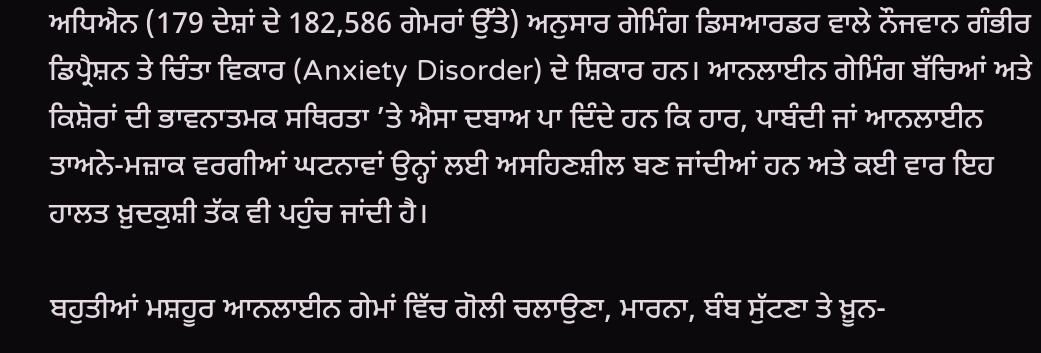ਅਧਿਐਨ (179 ਦੇਸ਼ਾਂ ਦੇ 182,586 ਗੇਮਰਾਂ ਉੱਤੇ) ਅਨੁਸਾਰ ਗੇਮਿੰਗ ਡਿਸਆਰਡਰ ਵਾਲੇ ਨੌਜਵਾਨ ਗੰਭੀਰ ਡਿਪ੍ਰੈਸ਼ਨ ਤੇ ਚਿੰਤਾ ਵਿਕਾਰ (Anxiety Disorder) ਦੇ ਸ਼ਿਕਾਰ ਹਨ। ਆਨਲਾਈਨ ਗੇਮਿੰਗ ਬੱਚਿਆਂ ਅਤੇ ਕਿਸ਼ੋਰਾਂ ਦੀ ਭਾਵਨਾਤਮਕ ਸਥਿਰਤਾ ’ਤੇ ਐਸਾ ਦਬਾਅ ਪਾ ਦਿੰਦੇ ਹਨ ਕਿ ਹਾਰ, ਪਾਬੰਦੀ ਜਾਂ ਆਨਲਾਈਨ ਤਾਅਨੇ-ਮਜ਼ਾਕ ਵਰਗੀਆਂ ਘਟਨਾਵਾਂ ਉਨ੍ਹਾਂ ਲਈ ਅਸਹਿਣਸ਼ੀਲ ਬਣ ਜਾਂਦੀਆਂ ਹਨ ਅਤੇ ਕਈ ਵਾਰ ਇਹ ਹਾਲਤ ਖ਼ੁਦਕੁਸ਼ੀ ਤੱਕ ਵੀ ਪਹੁੰਚ ਜਾਂਦੀ ਹੈ।

ਬਹੁਤੀਆਂ ਮਸ਼ਹੂਰ ਆਨਲਾਈਨ ਗੇਮਾਂ ਵਿੱਚ ਗੋਲੀ ਚਲਾਉਣਾ, ਮਾਰਨਾ, ਬੰਬ ਸੁੱਟਣਾ ਤੇ ਖ਼ੂਨ-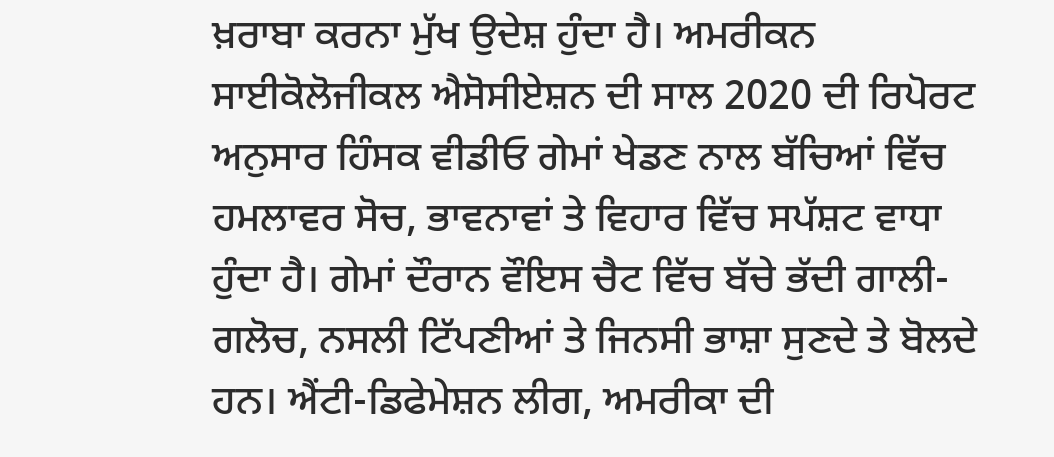ਖ਼ਰਾਬਾ ਕਰਨਾ ਮੁੱਖ ਉਦੇਸ਼ ਹੁੰਦਾ ਹੈ। ਅਮਰੀਕਨ ਸਾਈਕੋਲੋਜੀਕਲ ਐਸੋਸੀਏਸ਼ਨ ਦੀ ਸਾਲ 2020 ਦੀ ਰਿਪੋਰਟ ਅਨੁਸਾਰ ਹਿੰਸਕ ਵੀਡੀਓ ਗੇਮਾਂ ਖੇਡਣ ਨਾਲ ਬੱਚਿਆਂ ਵਿੱਚ ਹਮਲਾਵਰ ਸੋਚ, ਭਾਵਨਾਵਾਂ ਤੇ ਵਿਹਾਰ ਵਿੱਚ ਸਪੱਸ਼ਟ ਵਾਧਾ ਹੁੰਦਾ ਹੈ। ਗੇਮਾਂ ਦੌਰਾਨ ਵੌਇਸ ਚੈਟ ਵਿੱਚ ਬੱਚੇ ਭੱਦੀ ਗਾਲੀ-ਗਲੋਚ, ਨਸਲੀ ਟਿੱਪਣੀਆਂ ਤੇ ਜਿਨਸੀ ਭਾਸ਼ਾ ਸੁਣਦੇ ਤੇ ਬੋਲਦੇ ਹਨ। ਐਂਟੀ-ਡਿਫੇਮੇਸ਼ਨ ਲੀਗ, ਅਮਰੀਕਾ ਦੀ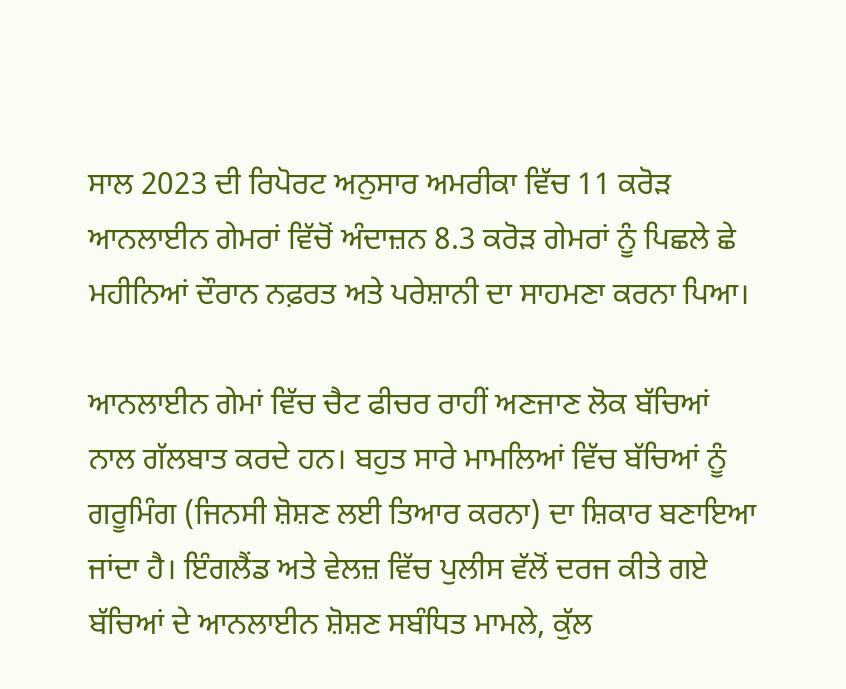ਸਾਲ 2023 ਦੀ ਰਿਪੋਰਟ ਅਨੁਸਾਰ ਅਮਰੀਕਾ ਵਿੱਚ 11 ਕਰੋੜ ਆਨਲਾਈਨ ਗੇਮਰਾਂ ਵਿੱਚੋਂ ਅੰਦਾਜ਼ਨ 8.3 ਕਰੋੜ ਗੇਮਰਾਂ ਨੂੰ ਪਿਛਲੇ ਛੇ ਮਹੀਨਿਆਂ ਦੌਰਾਨ ਨਫ਼ਰਤ ਅਤੇ ਪਰੇਸ਼ਾਨੀ ਦਾ ਸਾਹਮਣਾ ਕਰਨਾ ਪਿਆ।

ਆਨਲਾਈਨ ਗੇਮਾਂ ਵਿੱਚ ਚੈਟ ਫੀਚਰ ਰਾਹੀਂ ਅਣਜਾਣ ਲੋਕ ਬੱਚਿਆਂ ਨਾਲ ਗੱਲਬਾਤ ਕਰਦੇ ਹਨ। ਬਹੁਤ ਸਾਰੇ ਮਾਮਲਿਆਂ ਵਿੱਚ ਬੱਚਿਆਂ ਨੂੰ ਗਰੂਮਿੰਗ (ਜਿਨਸੀ ਸ਼ੋਸ਼ਣ ਲਈ ਤਿਆਰ ਕਰਨਾ) ਦਾ ਸ਼ਿਕਾਰ ਬਣਾਇਆ ਜਾਂਦਾ ਹੈ। ਇੰਗਲੈਂਡ ਅਤੇ ਵੇਲਜ਼ ਵਿੱਚ ਪੁਲੀਸ ਵੱਲੋਂ ਦਰਜ ਕੀਤੇ ਗਏ ਬੱਚਿਆਂ ਦੇ ਆਨਲਾਈਨ ਸ਼ੋਸ਼ਣ ਸਬੰਧਿਤ ਮਾਮਲੇ, ਕੁੱਲ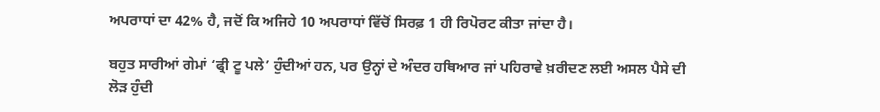ਅਪਰਾਧਾਂ ਦਾ 42% ਹੈ, ਜਦੋਂ ਕਿ ਅਜਿਹੇ 10 ਅਪਰਾਧਾਂ ਵਿੱਚੋਂ ਸਿਰਫ਼ 1 ਹੀ ਰਿਪੋਰਟ ਕੀਤਾ ਜਾਂਦਾ ਹੈ।

ਬਹੁਤ ਸਾਰੀਆਂ ਗੇਮਾਂ ‘ਫ੍ਰੀ ਟੂ ਪਲੇ’ ਹੁੰਦੀਆਂ ਹਨ, ਪਰ ਉਨ੍ਹਾਂ ਦੇ ਅੰਦਰ ਹਥਿਆਰ ਜਾਂ ਪਹਿਰਾਵੇ ਖ਼ਰੀਦਣ ਲਈ ਅਸਲ ਪੈਸੇ ਦੀ ਲੋੜ ਹੁੰਦੀ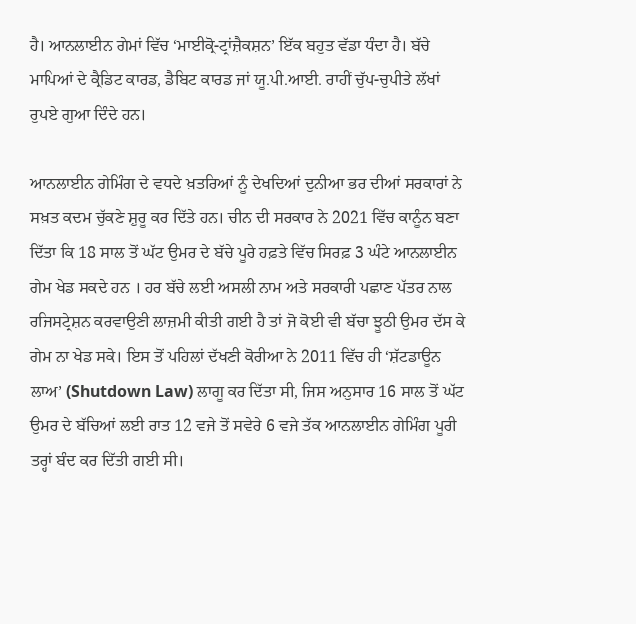ਹੈ। ਆਨਲਾਈਨ ਗੇਮਾਂ ਵਿੱਚ ‘ਮਾਈਕ੍ਰੋ-ਟ੍ਰਾਂਜ਼ੈਕਸ਼ਨ’ ਇੱਕ ਬਹੁਤ ਵੱਡਾ ਧੰਦਾ ਹੈ। ਬੱਚੇ ਮਾਪਿਆਂ ਦੇ ਕ੍ਰੈਡਿਟ ਕਾਰਡ, ਡੈਬਿਟ ਕਾਰਡ ਜਾਂ ਯੂ.ਪੀ.ਆਈ. ਰਾਹੀਂ ਚੁੱਪ-ਚੁਪੀਤੇ ਲੱਖਾਂ ਰੁਪਏ ਗੁਆ ਦਿੰਦੇ ਹਨ।

ਆਨਲਾਈਨ ਗੇਮਿੰਗ ਦੇ ਵਧਦੇ ਖ਼ਤਰਿਆਂ ਨੂੰ ਦੇਖਦਿਆਂ ਦੁਨੀਆ ਭਰ ਦੀਆਂ ਸਰਕਾਰਾਂ ਨੇ ਸਖ਼ਤ ਕਦਮ ਚੁੱਕਣੇ ਸ਼ੁਰੂ ਕਰ ਦਿੱਤੇ ਹਨ। ਚੀਨ ਦੀ ਸਰਕਾਰ ਨੇ 2021 ਵਿੱਚ ਕਾਨੂੰਨ ਬਣਾ ਦਿੱਤਾ ਕਿ 18 ਸਾਲ ਤੋਂ ਘੱਟ ਉਮਰ ਦੇ ਬੱਚੇ ਪੂਰੇ ਹਫ਼ਤੇ ਵਿੱਚ ਸਿਰਫ਼ 3 ਘੰਟੇ ਆਨਲਾਈਨ ਗੇਮ ਖੇਡ ਸਕਦੇ ਹਨ । ਹਰ ਬੱਚੇ ਲਈ ਅਸਲੀ ਨਾਮ ਅਤੇ ਸਰਕਾਰੀ ਪਛਾਣ ਪੱਤਰ ਨਾਲ ਰਜਿਸਟ੍ਰੇਸ਼ਨ ਕਰਵਾਉਣੀ ਲਾਜ਼ਮੀ ਕੀਤੀ ਗਈ ਹੈ ਤਾਂ ਜੋ ਕੋਈ ਵੀ ਬੱਚਾ ਝੂਠੀ ਉਮਰ ਦੱਸ ਕੇ ਗੇਮ ਨਾ ਖੇਡ ਸਕੇ। ਇਸ ਤੋਂ ਪਹਿਲਾਂ ਦੱਖਣੀ ਕੋਰੀਆ ਨੇ 2011 ਵਿੱਚ ਹੀ ‘ਸ਼ੱਟਡਾਊਨ ਲਾਅ’ (Shutdown Law) ਲਾਗੂ ਕਰ ਦਿੱਤਾ ਸੀ, ਜਿਸ ਅਨੁਸਾਰ 16 ਸਾਲ ਤੋਂ ਘੱਟ ਉਮਰ ਦੇ ਬੱਚਿਆਂ ਲਈ ਰਾਤ 12 ਵਜੇ ਤੋਂ ਸਵੇਰੇ 6 ਵਜੇ ਤੱਕ ਆਨਲਾਈਨ ਗੇਮਿੰਗ ਪੂਰੀ ਤਰ੍ਹਾਂ ਬੰਦ ਕਰ ਦਿੱਤੀ ਗਈ ਸੀ।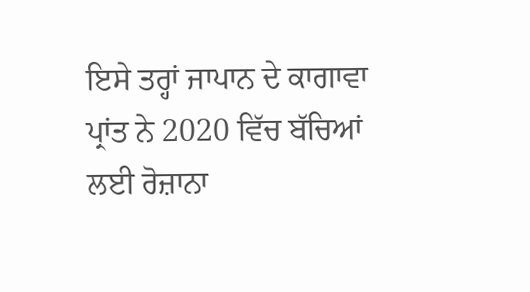ਇਸੇ ਤਰ੍ਹਾਂ ਜਾਪਾਨ ਦੇ ਕਾਗਾਵਾ ਪ੍ਰਾਂਤ ਨੇ 2020 ਵਿੱਚ ਬੱਚਿਆਂ ਲਈ ਰੋਜ਼ਾਨਾ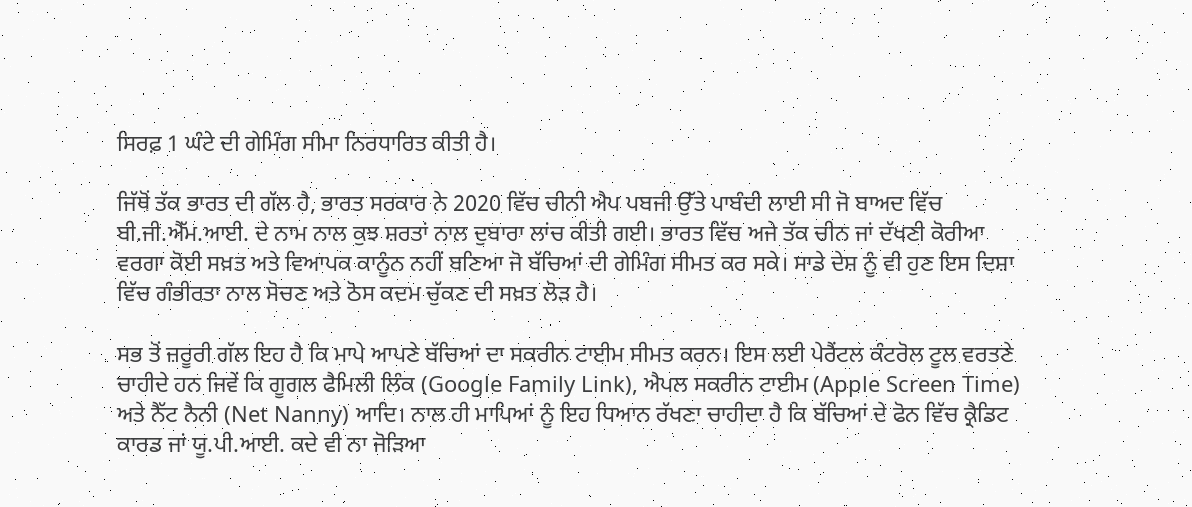ਸਿਰਫ਼ 1 ਘੰਟੇ ਦੀ ਗੇਮਿੰਗ ਸੀਮਾ ਨਿਰਧਾਰਿਤ ਕੀਤੀ ਹੈ।

ਜਿੱਥੋਂ ਤੱਕ ਭਾਰਤ ਦੀ ਗੱਲ ਹੈ, ਭਾਰਤ ਸਰਕਾਰ ਨੇ 2020 ਵਿੱਚ ਚੀਨੀ ਐਪ ਪਬਜੀ ਉੱਤੇ ਪਾਬੰਦੀ ਲਾਈ ਸੀ ਜੋ ਬਾਅਦ ਵਿੱਚ ਬੀ.ਜੀ.ਐੱਮ.ਆਈ. ਦੇ ਨਾਮ ਨਾਲ ਕੁਝ ਸ਼ਰਤਾਂ ਨਾਲ ਦੁਬਾਰਾ ਲਾਂਚ ਕੀਤੀ ਗਈ। ਭਾਰਤ ਵਿੱਚ ਅਜੇ ਤੱਕ ਚੀਨ ਜਾਂ ਦੱਖਣੀ ਕੋਰੀਆ ਵਰਗਾ ਕੋਈ ਸਖ਼ਤ ਅਤੇ ਵਿਆਪਕ ਕਾਨੂੰਨ ਨਹੀਂ ਬਣਿਆ ਜੋ ਬੱਚਿਆਂ ਦੀ ਗੇਮਿੰਗ ਸੀਮਤ ਕਰ ਸਕੇ। ਸਾਡੇ ਦੇਸ਼ ਨੂੰ ਵੀ ਹੁਣ ਇਸ ਦਿਸ਼ਾ ਵਿੱਚ ਗੰਭੀਰਤਾ ਨਾਲ ਸੋਚਣ ਅਤੇ ਠੋਸ ਕਦਮ ਚੁੱਕਣ ਦੀ ਸਖ਼ਤ ਲੋੜ ਹੈ।

ਸਭ ਤੋਂ ਜ਼ਰੂਰੀ ਗੱਲ ਇਹ ਹੈ ਕਿ ਮਾਪੇ ਆਪਣੇ ਬੱਚਿਆਂ ਦਾ ਸਕਰੀਨ ਟਾਈਮ ਸੀਮਤ ਕਰਨ। ਇਸ ਲਈ ਪੇਰੈਂਟਲ ਕੰਟਰੋਲ ਟੂਲ ਵਰਤਣੇ ਚਾਹੀਦੇ ਹਨ ਜਿਵੇਂ ਕਿ ਗੂਗਲ ਫੈਮਿਲੀ ਲਿੰਕ (Google Family Link), ਐਪਲ ਸਕਰੀਨ ਟਾਈਮ (Apple Screen Time) ਅਤੇ ਨੈੱਟ ਨੈਨੀ (Net Nanny) ਆਦਿ। ਨਾਲ ਹੀ ਮਾਪਿਆਂ ਨੂੰ ਇਹ ਧਿਆਨ ਰੱਖਣਾ ਚਾਹੀਦਾ ਹੈ ਕਿ ਬੱਚਿਆਂ ਦੇ ਫੋਨ ਵਿੱਚ ਕ੍ਰੈਡਿਟ ਕਾਰਡ ਜਾਂ ਯੂ.ਪੀ.ਆਈ. ਕਦੇ ਵੀ ਨਾ ਜੋੜਿਆ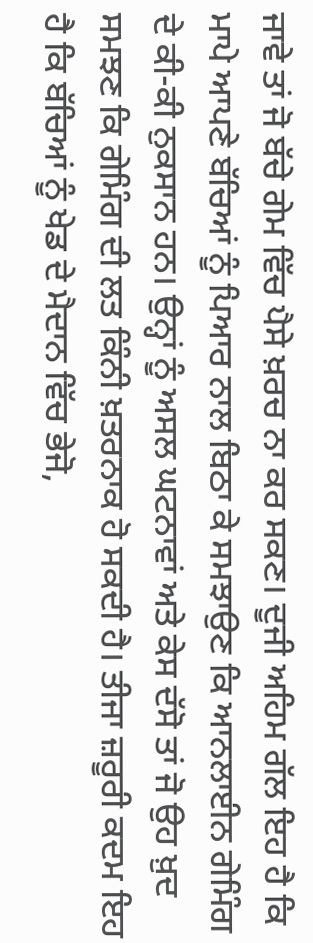ਜਾਵੇ ਤਾਂ ਜੋ ਬੱਚੇ ਗੇਮ ਵਿੱਚ ਪੈਸੇ ਖ਼ਰਚ ਨਾ ਕਰ ਸਕਣ। ਦੂਜੀ ਅਹਿਮ ਗੱਲ ਇਹ ਹੈ ਕਿ ਮਾਪੇ ਆਪਣੇ ਬੱਚਿਆਂ ਨੂੰ ਪਿਆਰ ਨਾਲ ਬਿਠਾ ਕੇ ਸਮਝਾਉਣ ਕਿ ਆਨਲਾਈਨ ਗੇਮਿੰਗ ਦੇ ਕੀ-ਕੀ ਨੁਕਸਾਨ ਹਨ। ਉਨ੍ਹਾਂ ਨੂੰ ਅਸਲ ਘਟਨਾਵਾਂ ਅਤੇ ਕੇਸ ਦੱਸੋ ਤਾਂ ਜੋ ਉਹ ਖ਼ੁਦ ਸਮਝਣ ਕਿ ਗੇਮਿੰਗ ਦੀ ਲਤ ਕਿੰਨੀ ਖ਼ਤਰਨਾਕ ਹੋ ਸਕਦੀ ਹੈ। ਤੀਜਾ ਜ਼ਰੂਰੀ ਕਦਮ ਇਹ ਹੈ ਕਿ ਬੱਚਿਆਂ ਨੂੰ ਖੇਡ ਦੇ ਮੈਦਾਨ ਵਿੱਚ ਭੇਜੋ,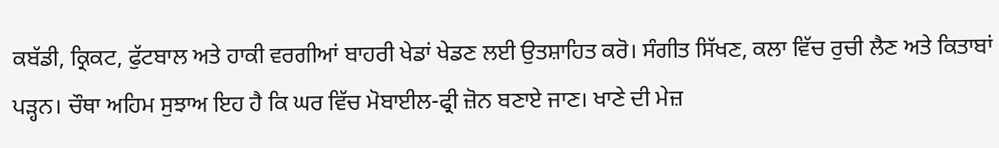ਕਬੱਡੀ, ਕ੍ਰਿਕਟ, ਫੁੱਟਬਾਲ ਅਤੇ ਹਾਕੀ ਵਰਗੀਆਂ ਬਾਹਰੀ ਖੇਡਾਂ ਖੇਡਣ ਲਈ ਉਤਸ਼ਾਹਿਤ ਕਰੋ। ਸੰਗੀਤ ਸਿੱਖਣ, ਕਲਾ ਵਿੱਚ ਰੁਚੀ ਲੈਣ ਅਤੇ ਕਿਤਾਬਾਂ ਪੜ੍ਹਨ। ਚੌਥਾ ਅਹਿਮ ਸੁਝਾਅ ਇਹ ਹੈ ਕਿ ਘਰ ਵਿੱਚ ਮੋਬਾਈਲ-ਫ੍ਰੀ ਜ਼ੋਨ ਬਣਾਏ ਜਾਣ। ਖਾਣੇ ਦੀ ਮੇਜ਼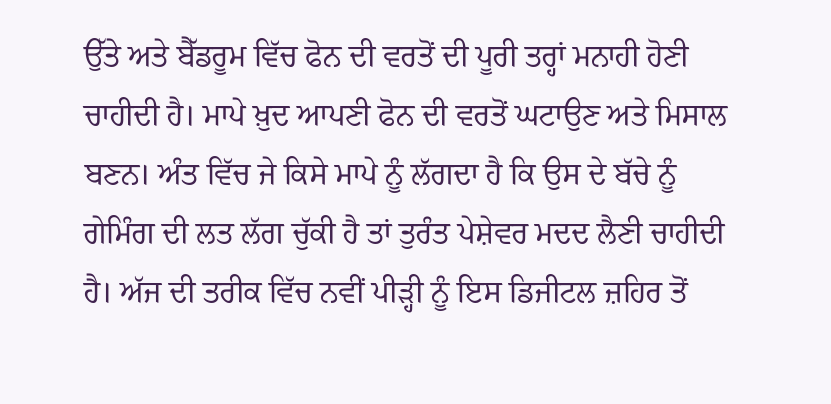ਉੱਤੇ ਅਤੇ ਬੈੱਡਰੂਮ ਵਿੱਚ ਫੋਨ ਦੀ ਵਰਤੋਂ ਦੀ ਪੂਰੀ ਤਰ੍ਹਾਂ ਮਨਾਹੀ ਹੋਣੀ ਚਾਹੀਦੀ ਹੈ। ਮਾਪੇ ਖ਼ੁਦ ਆਪਣੀ ਫੋਨ ਦੀ ਵਰਤੋਂ ਘਟਾਉਣ ਅਤੇ ਮਿਸਾਲ ਬਣਨ। ਅੰਤ ਵਿੱਚ ਜੇ ਕਿਸੇ ਮਾਪੇ ਨੂੰ ਲੱਗਦਾ ਹੈ ਕਿ ਉਸ ਦੇ ਬੱਚੇ ਨੂੰ ਗੇਮਿੰਗ ਦੀ ਲਤ ਲੱਗ ਚੁੱਕੀ ਹੈ ਤਾਂ ਤੁਰੰਤ ਪੇਸ਼ੇਵਰ ਮਦਦ ਲੈਣੀ ਚਾਹੀਦੀ ਹੈ। ਅੱਜ ਦੀ ਤਰੀਕ ਵਿੱਚ ਨਵੀਂ ਪੀੜ੍ਹੀ ਨੂੰ ਇਸ ਡਿਜੀਟਲ ਜ਼ਹਿਰ ਤੋਂ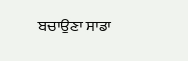ਬਚਾਉਣਾ ਸਾਡਾ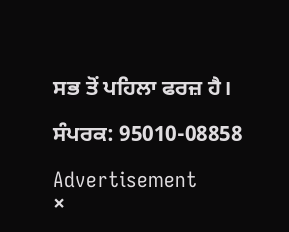ਸਭ ਤੋਂ ਪਹਿਲਾ ਫਰਜ਼ ਹੈ।

ਸੰਪਰਕ: 95010-08858

Advertisement
×